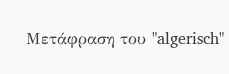Μετάφραση του "algerisch"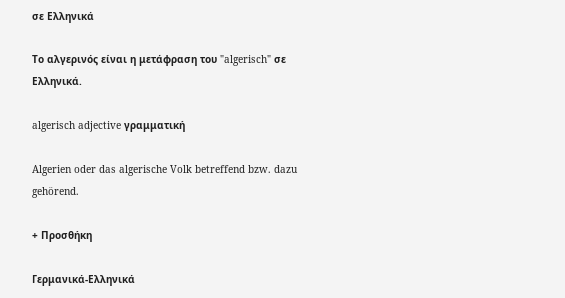σε Ελληνικά

Το αλγερινός είναι η μετάφραση του "algerisch" σε Ελληνικά.

algerisch adjective γραμματική

Algerien oder das algerische Volk betreffend bzw. dazu gehörend.

+ Προσθήκη

Γερμανικά-Ελληνικά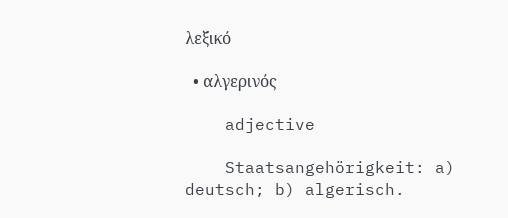λεξικό

  • αλγερινός

    adjective

    Staatsangehörigkeit: a) deutsch; b) algerisch.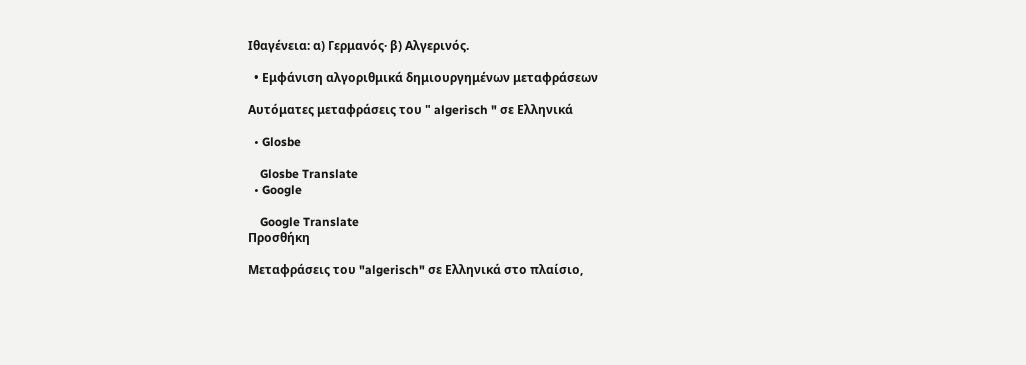Ιθαγένεια: α) Γερμανός· β) Αλγερινός.

  • Εμφάνιση αλγοριθμικά δημιουργημένων μεταφράσεων

Αυτόματες μεταφράσεις του " algerisch " σε Ελληνικά

  • Glosbe

    Glosbe Translate
  • Google

    Google Translate
Προσθήκη

Μεταφράσεις του "algerisch" σε Ελληνικά στο πλαίσιο,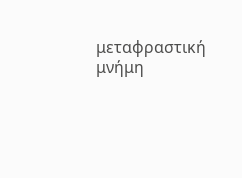μεταφραστική μνήμη